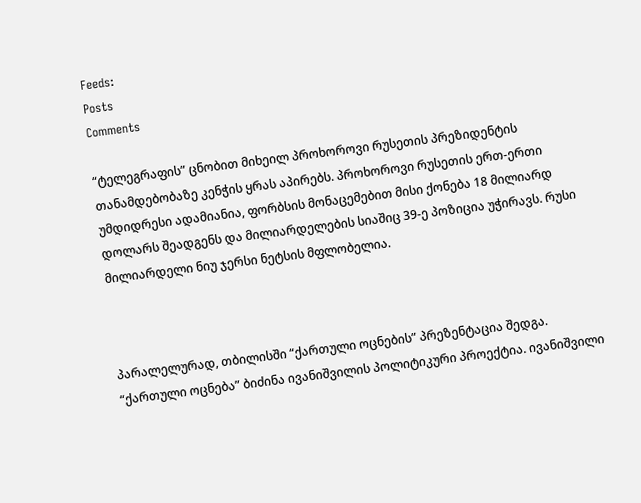Feeds:
Posts
Comments

“ტელეგრაფის” ცნობით მიხეილ პროხოროვი რუსეთის პრეზიდენტის თანამდებობაზე კენჭის ყრას აპირებს. პროხოროვი რუსეთის ერთ-ერთი უმდიდრესი ადამიანია, ფორბსის მონაცემებით მისი ქონება 18 მილიარდ დოლარს შეადგენს და მილიარდელების სიაშიც 39-ე პოზიცია უჭირავს. რუსი მილიარდელი ნიუ ჯერსი ნეტსის მფლობელია.



პარალელურად, თბილისში “ქართული ოცნების” პრეზენტაცია შედგა. “ქართული ოცნება” ბიძინა ივანიშვილის პოლიტიკური პროექტია. ივანიშვილი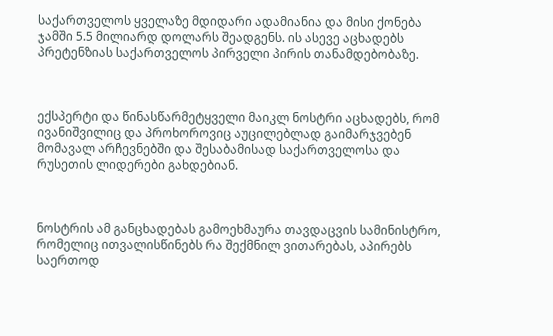საქართველოს ყველაზე მდიდარი ადამიანია და მისი ქონება ჯამში 5.5 მილიარდ დოლარს შეადგენს. ის ასევე აცხადებს პრეტენზიას საქართველოს პირველი პირის თანამდებობაზე.



ექსპერტი და წინასწარმეტყველი მაიკლ ნოსტრი აცხადებს, რომ ივანიშვილიც და პროხოროვიც აუცილებლად გაიმარჯვებენ მომავალ არჩევნებში და შესაბამისად საქართველოსა და რუსეთის ლიდერები გახდებიან.



ნოსტრის ამ განცხადებას გამოეხმაურა თავდაცვის სამინისტრო, რომელიც ითვალისწინებს რა შექმნილ ვითარებას, აპირებს საერთოდ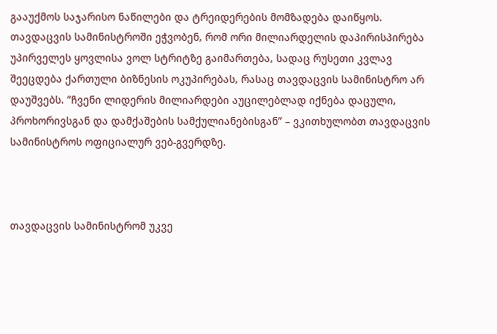გააუქმოს საჯარისო ნაწილები და ტრეიდერების მომზადება დაიწყოს. თავდაცვის სამინისტროში ეჭვობენ, რომ ორი მილიარდელის დაპირისპირება უპირველეს ყოვლისა ვოლ სტრიტზე გაიმართება, სადაც რუსეთი კვლავ შეეცდება ქართული ბიზნესის ოკუპირებას, რასაც თავდაცვის სამინისტრო არ დაუშვებს. “ჩვენი ლიდერის მილიარდები აუცილებლად იქნება დაცული, პროხორივსგან და დამქაშების სამქულიანებისგან” – ვკითხულობთ თავდაცვის სამინისტროს ოფიციალურ ვებ-გვერდზე.



თავდაცვის სამინისტრომ უკვე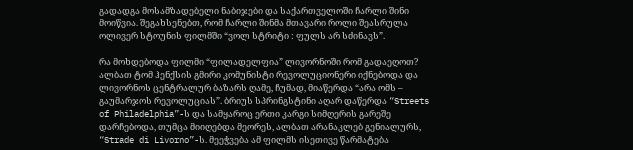გადადგა მოსამზადებელი ნაბიჯები და საქართველოში ჩარლი შინი მოიწვია. შეგახსენებთ, რომ ჩარლი შინმა მთავარი როლი შეასრულა ოლივერ სტოუნის ფილმში “ვოლ სტრიტი : ფულს არ სძინავს”.

რა მოხდებოდა ფილმი “ფილადელფია” ლივორნოში რომ გადაეღოთ? ალბათ ტომ ჰენქსის გმირი კომუნისტი რევოლუციონერი იქნებოდა და ლივორნოს ცენტრალურ ბაზარს ღამე, ჩუმად, მიაწერდა “არა ომს – გაუმარჯოს რევოლუციას”. ბრიუს სპრინგსტინი აღარ დაწერდა “Streets of Philadelphia”-ს და სამყაროც ერთი კარგი სიმღერის გარეშე დარჩებოდა, თუმცა მიიღებდა მეორეს, ალბათ არანაკლებ გენიალურს, “Strade di Livorno”-ს. მეეჭვება ამ ფილმს ისეთივე წარმატება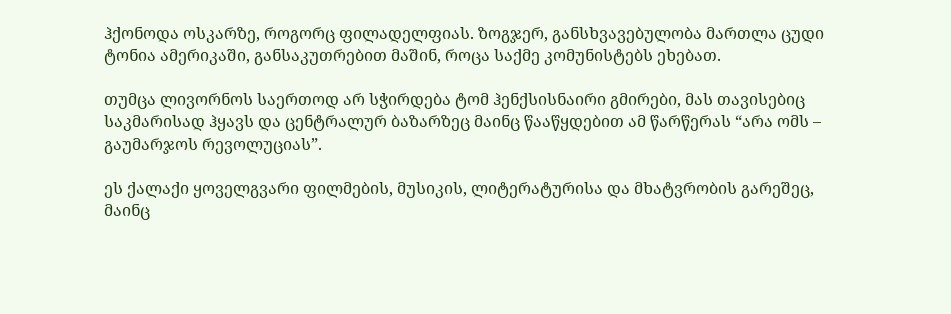ჰქონოდა ოსკარზე, როგორც ფილადელფიას. ზოგჯერ, განსხვავებულობა მართლა ცუდი ტონია ამერიკაში, განსაკუთრებით მაშინ, როცა საქმე კომუნისტებს ეხებათ.

თუმცა ლივორნოს საერთოდ არ სჭირდება ტომ ჰენქსისნაირი გმირები, მას თავისებიც საკმარისად ჰყავს და ცენტრალურ ბაზარზეც მაინც წააწყდებით ამ წარწერას “არა ომს – გაუმარჯოს რევოლუციას”.

ეს ქალაქი ყოველგვარი ფილმების, მუსიკის, ლიტერატურისა და მხატვრობის გარეშეც, მაინც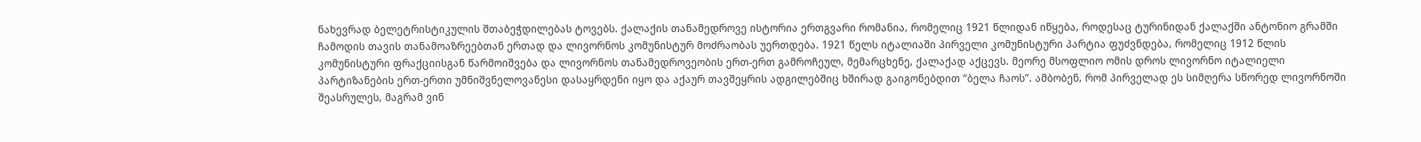ნახევრად ბელეტრისტიკულის შთაბეჭდილებას ტოვებს. ქალაქის თანამედროვე ისტორია ერთგვარი რომანია, რომელიც 1921 წლიდან იწყება, როდესაც ტურინიდან ქალაქში ანტონიო გრამში ჩამოდის თავის თანამოაზრეებთან ერთად და ლივორნოს კომუნისტურ მოძრაობას უერთდება. 1921 წელს იტალიაში პირველი კომუნისტური პარტია ფუძვნდება, რომელიც 1912 წლის კომუნისტური ფრაქციისგან წარმოიშვება და ლივორნოს თანამედროვეობის ერთ-ერთ გამროჩეულ, მემარცხენე, ქალაქად აქცევს. მეორე მსოფლიო ომის დროს ლივორნო იტალიელი პარტიზანების ერთ-ერთი უმნიშვნელოვანესი დასაყრდენი იყო და აქაურ თავშეყრის ადგილებშიც ხშირად გაიგონებდით “ბელა ჩაოს”. ამბობენ, რომ პირველად ეს სიმღერა სწორედ ლივორნოში შეასრულეს, მაგრამ ვინ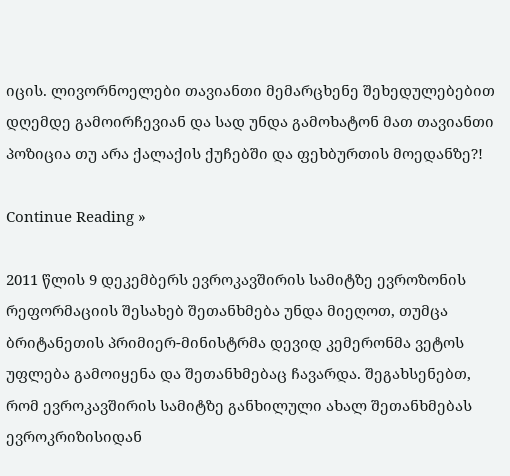იცის. ლივორნოელები თავიანთი მემარცხენე შეხედულებებით დღემდე გამოირჩევიან და სად უნდა გამოხატონ მათ თავიანთი პოზიცია თუ არა ქალაქის ქუჩებში და ფეხბურთის მოედანზე?!

Continue Reading »

2011 წლის 9 დეკემბერს ევროკავშირის სამიტზე ევროზონის რეფორმაციის შესახებ შეთანხმება უნდა მიეღოთ, თუმცა ბრიტანეთის პრიმიერ-მინისტრმა დევიდ კემერონმა ვეტოს უფლება გამოიყენა და შეთანხმებაც ჩავარდა. შეგახსენებთ, რომ ევროკავშირის სამიტზე განხილული ახალ შეთანხმებას ევროკრიზისიდან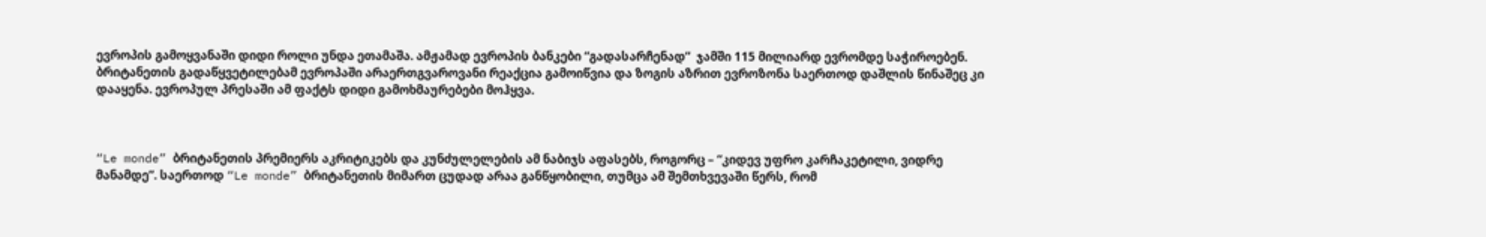ევროპის გამოყვანაში დიდი როლი უნდა ეთამაშა. ამჟამად ევროპის ბანკები “გადასარჩენად”  ჯამში 115 მილიარდ ევრომდე საჭიროებენ.   ბრიტანეთის გადაწყვეტილებამ ევროპაში არაერთგვაროვანი რეაქცია გამოიწვია და ზოგის აზრით ევროზონა საერთოდ დაშლის წინაშეც კი დააყენა. ევროპულ პრესაში ამ ფაქტს დიდი გამოხმაურებები მოჰყვა.



“Le monde” ბრიტანეთის პრემიერს აკრიტიკებს და კუნძულელების ამ ნაბიჯს აფასებს, როგორც – “კიდევ უფრო კარჩაკეტილი, ვიდრე მანამდე”. საერთოდ “Le monde” ბრიტანეთის მიმართ ცუდად არაა განწყობილი, თუმცა ამ შემთხვევაში წერს, რომ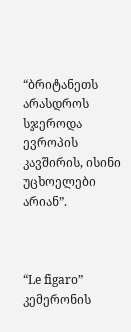“ბრიტანეთს არასდროს სჯეროდა ევროპის კავშირის, ისინი უცხოელები არიან”.



“Le figaro” კემერონის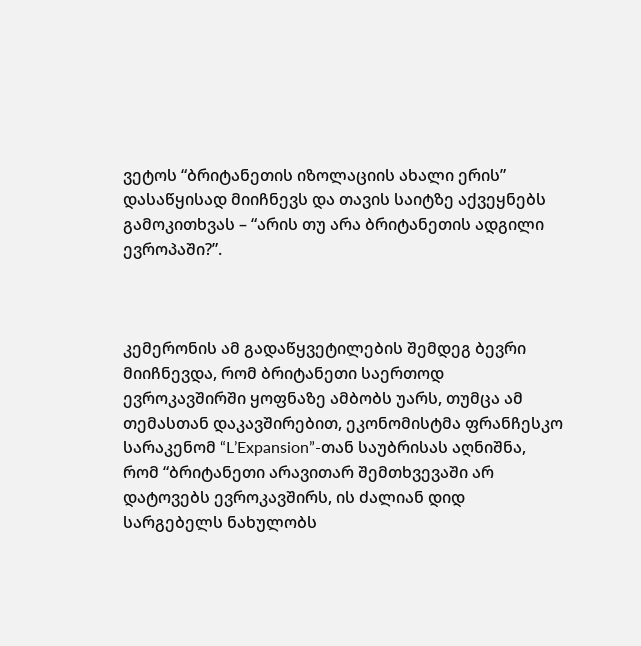ვეტოს “ბრიტანეთის იზოლაციის ახალი ერის” დასაწყისად მიიჩნევს და თავის საიტზე აქვეყნებს გამოკითხვას – “არის თუ არა ბრიტანეთის ადგილი ევროპაში?”.



კემერონის ამ გადაწყვეტილების შემდეგ ბევრი მიიჩნევდა, რომ ბრიტანეთი საერთოდ ევროკავშირში ყოფნაზე ამბობს უარს, თუმცა ამ თემასთან დაკავშირებით, ეკონომისტმა ფრანჩესკო სარაკენომ “L’Expansion”-თან საუბრისას აღნიშნა, რომ “ბრიტანეთი არავითარ შემთხვევაში არ დატოვებს ევროკავშირს, ის ძალიან დიდ სარგებელს ნახულობს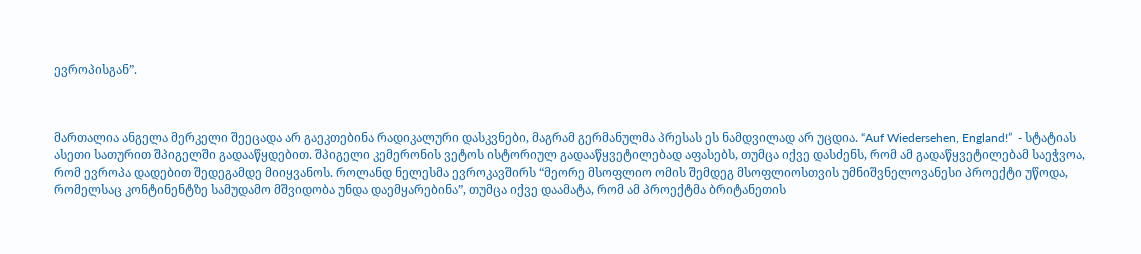ევროპისგან”.



მართალია ანგელა მერკელი შეეცადა არ გაეკთებინა რადიკალური დასკვნები, მაგრამ გერმანულმა პრესას ეს ნამდვილად არ უცდია. “Auf Wiedersehen, England!”  - სტატიას ასეთი სათურით შპიგელში გადააწყდებით. შპიგელი კემერონის ვეტოს ისტორიულ გადააწყვეტილებად აფასებს, თუმცა იქვე დასძენს, რომ ამ გადაწყვეტილებამ საეჭვოა, რომ ევროპა დადებით შედეგამდე მიიყვანოს. როლანდ ნელესმა ევროკავშირს “მეორე მსოფლიო ომის შემდეგ მსოფლიოსთვის უმნიშვნელოვანესი პროექტი უწოდა, რომელსაც კონტინენტზე სამუდამო მშვიდობა უნდა დაემყარებინა”, თუმცა იქვე დაამატა, რომ ამ პროექტმა ბრიტანეთის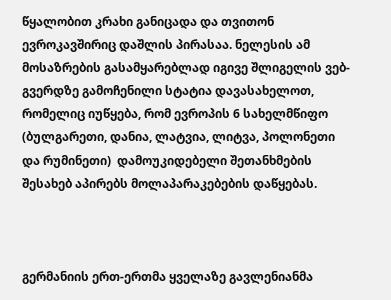წყალობით კრახი განიცადა და თვითონ ევროკავშირიც დაშლის პირასაა. ნელესის ამ მოსაზრების გასამყარებლად იგივე შლიგელის ვებ-გვერდზე გამოჩენილი სტატია დავასახელოთ, რომელიც იუწყება, რომ ევროპის 6 სახელმწიფო (ბულგარეთი, დანია, ლატვია, ლიტვა, პოლონეთი და რუმინეთი)  დამოუკიდებელი შეთანხმების შესახებ აპირებს მოლაპარაკებების დაწყებას.



გერმანიის ერთ-ერთმა ყველაზე გავლენიანმა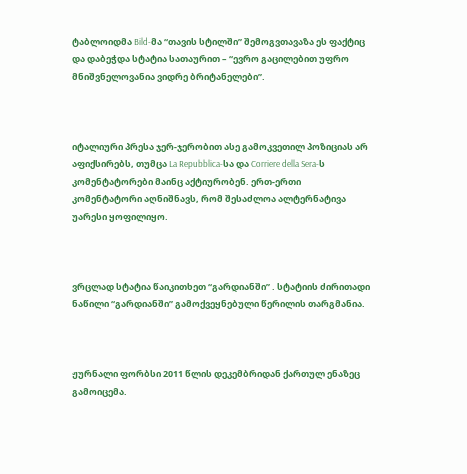ტაბლოიდმა Bild-მა “თავის სტილში” შემოგვთავაზა ეს ფაქტიც და დაბეჭდა სტატია სათაურით – “ევრო გაცილებით უფრო მნიშვნელოვანია ვიდრე ბრიტანელები”.



იტალიური პრესა ჯერ-ჯერობით ასე გამოკვეთილ პოზიციას არ აფიქსირებს, თუმცა La Repubblica-სა და Corriere della Sera-ს კომენტატორები მაინც აქტიურობენ. ერთ-ერთი კომენტატორი აღნიშნავს, რომ შესაძლოა ალტერნატივა უარესი ყოფილიყო.



ვრცლად სტატია წაიკითხეთ “გარდიანში” . სტატიის ძირითადი ნაწილი “გარდიანში” გამოქვეყნებული წერილის თარგმანია.



ჟურნალი ფორბსი 2011 წლის დეკემბრიდან ქართულ ენაზეც გამოიცემა.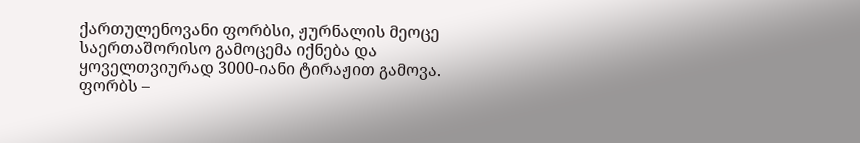ქართულენოვანი ფორბსი, ჟურნალის მეოცე საერთაშორისო გამოცემა იქნება და ყოველთვიურად 3000-იანი ტირაჟით გამოვა. ფორბს –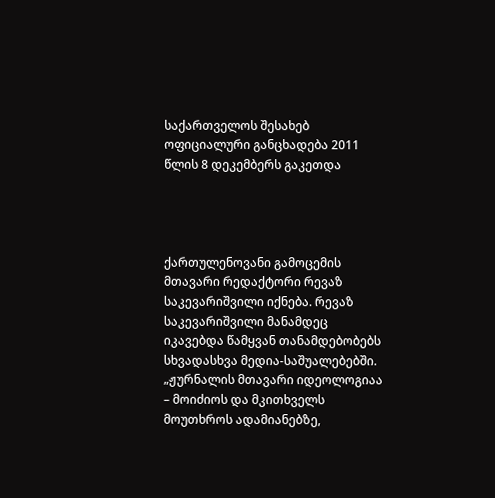საქართველოს შესახებ ოფიციალური განცხადება 2011 წლის 8 დეკემბერს გაკეთდა




ქართულენოვანი გამოცემის მთავარი რედაქტორი რევაზ საკევარიშვილი იქნება. რევაზ საკევარიშვილი მანამდეც იკავებდა წამყვან თანამდებობებს სხვადასხვა მედია-საშუალებებში. „ჟურნალის მთავარი იდეოლოგიაა – მოიძიოს და მკითხველს მოუთხროს ადამიანებზე,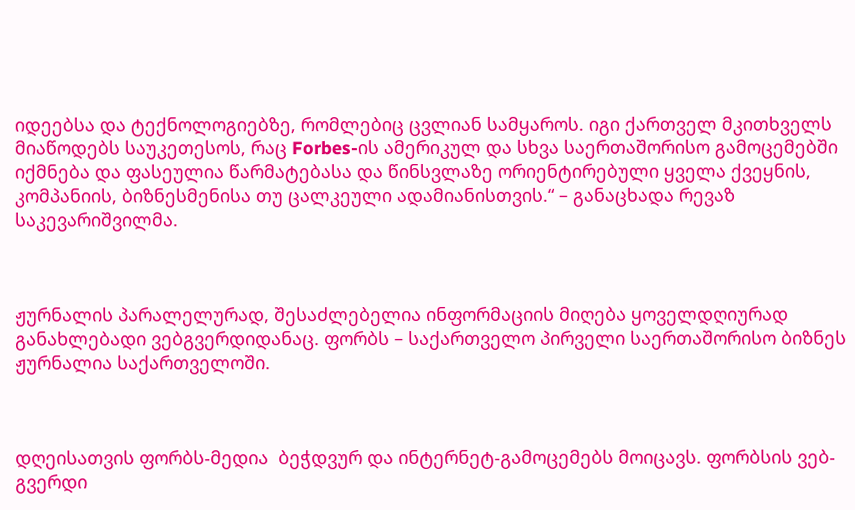იდეებსა და ტექნოლოგიებზე, რომლებიც ცვლიან სამყაროს. იგი ქართველ მკითხველს მიაწოდებს საუკეთესოს, რაც Forbes-ის ამერიკულ და სხვა საერთაშორისო გამოცემებში იქმნება და ფასეულია წარმატებასა და წინსვლაზე ორიენტირებული ყველა ქვეყნის, კომპანიის, ბიზნესმენისა თუ ცალკეული ადამიანისთვის.“ – განაცხადა რევაზ საკევარიშვილმა.



ჟურნალის პარალელურად, შესაძლებელია ინფორმაციის მიღება ყოველდღიურად განახლებადი ვებგვერდიდანაც. ფორბს – საქართველო პირველი საერთაშორისო ბიზნეს ჟურნალია საქართველოში.



დღეისათვის ფორბს-მედია  ბეჭდვურ და ინტერნეტ-გამოცემებს მოიცავს. ფორბსის ვებ-გვერდი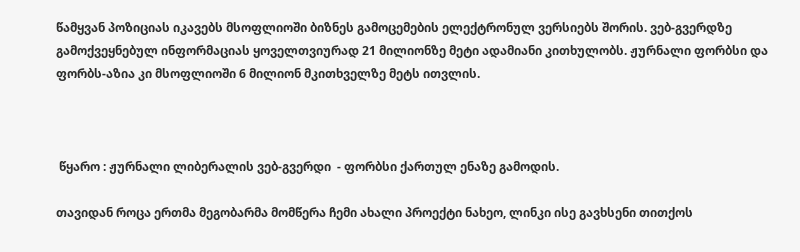წამყვან პოზიციას იკავებს მსოფლიოში ბიზნეს გამოცემების ელექტრონულ ვერსიებს შორის. ვებ-გვერდზე გამოქვეყნებულ ინფორმაციას ყოველთვიურად 21 მილიონზე მეტი ადამიანი კითხულობს. ჟურნალი ფორბსი და ფორბს-აზია კი მსოფლიოში 6 მილიონ მკითხველზე მეტს ითვლის.



 წყარო : ჟურნალი ლიბერალის ვებ-გვერდი  - ფორბსი ქართულ ენაზე გამოდის.

თავიდან როცა ერთმა მეგობარმა მომწერა ჩემი ახალი პროექტი ნახეო, ლინკი ისე გავხსენი თითქოს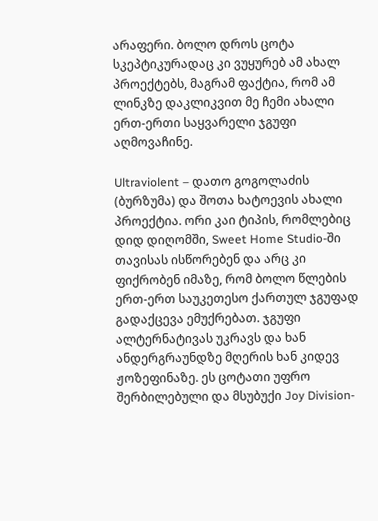არაფერი. ბოლო დროს ცოტა სკეპტიკურადაც კი ვუყურებ ამ ახალ პროექტებს, მაგრამ ფაქტია, რომ ამ ლინკზე დაკლიკვით მე ჩემი ახალი ერთ-ერთი საყვარელი ჯგუფი აღმოვაჩინე.

Ultraviolent – დათო გოგოლაძის (ბურზუმა) და შოთა ხატოევის ახალი პროექტია. ორი კაი ტიპის, რომლებიც დიდ დიღომში, Sweet Home Studio-ში თავისას ისწორებენ და არც კი ფიქრობენ იმაზე, რომ ბოლო წლების ერთ-ერთ საუკეთესო ქართულ ჯგუფად გადაქცევა ემუქრებათ. ჯგუფი ალტერნატივას უკრავს და ხან ანდერგრაუნდზე მღერის ხან კიდევ ჟოზეფინაზე. ეს ცოტათი უფრო შერბილებული და მსუბუქი Joy Division-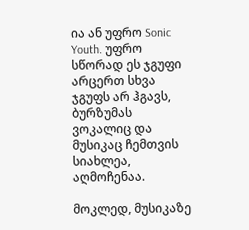ია ან უფრო Sonic Youth. უფრო სწორად ეს ჯგუფი არცერთ სხვა ჯგუფს არ ჰგავს, ბურზუმას ვოკალიც და მუსიკაც ჩემთვის სიახლეა, აღმოჩენაა.

მოკლედ, მუსიკაზე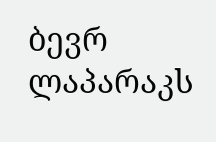ბევრ ლაპარაკს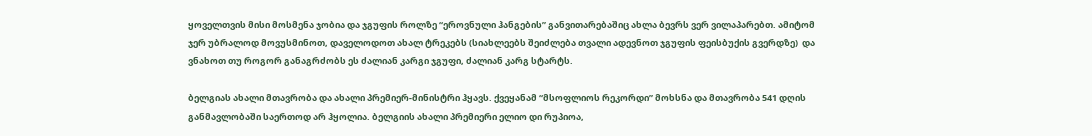ყოველთვის მისი მოსმენა ჯობია და ჯგუფის როლზე “ეროვნული ჰანგების” განვითარებაშიც ახლა ბევრს ვერ ვილაპარებთ. ამიტომ ჯერ უბრალოდ მოვუსმინოთ, დაველოდოთ ახალ ტრეკებს (სიახლეებს შეიძლება თვალი ადევნოთ ჯგუფის ფეისბუქის გვერდზე)  და ვნახოთ თუ როგორ განაგრძობს ეს ძალიან კარგი ჯგუფი, ძალიან კარგ სტარტს.

ბელგიას ახალი მთავრობა და ახალი პრემიერ-მინისტრი ჰყავს. ქვეყანამ “მსოფლიოს რეკორდი” მოხსნა და მთავრობა 541 დღის განმავლობაში საერთოდ არ ჰყოლია. ბელგიის ახალი პრემიერი ელიო დი რუპიოა,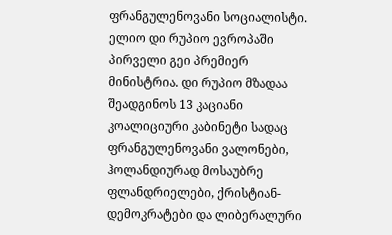ფრანგულენოვანი სოციალისტი. ელიო დი რუპიო ევროპაში პირველი გეი პრემიერ მინისტრია. დი რუპიო მზადაა შეადგინოს 13 კაციანი კოალიციური კაბინეტი სადაც  ფრანგულენოვანი ვალონები,  ჰოლანდიურად მოსაუბრე ფლანდრიელები, ქრისტიან-დემოკრატები და ლიბერალური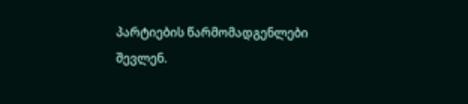პარტიების წარმომადგენლები შევლენ.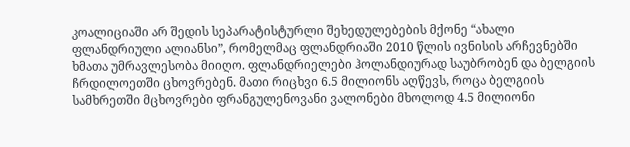კოალიციაში არ შედის სეპარატისტურლი შეხედულებების მქონე “ახალი ფლანდრიული ალიანსი”, რომელმაც ფლანდრიაში 2010 წლის ივნისის არჩევნებში ხმათა უმრავლესობა მიიღო. ფლანდრიელები ჰოლანდიურად საუბრობენ და ბელგიის ჩრდილოეთში ცხოვრებენ. მათი რიცხვი 6.5 მილიონს აღწევს, როცა ბელგიის სამხრეთში მცხოვრები ფრანგულენოვანი ვალონები მხოლოდ 4.5 მილიონი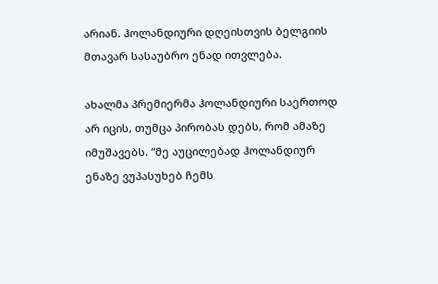არიან. ჰოლანდიური დღეისთვის ბელგიის მთავარ სასაუბრო ენად ითვლება.

ახალმა პრემიერმა ჰოლანდიური საერთოდ არ იცის, თუმცა პირობას დებს, რომ ამაზე იმუშავებს. “მე აუცილებად ჰოლანდიურ ენაზე ვუპასუხებ ჩემს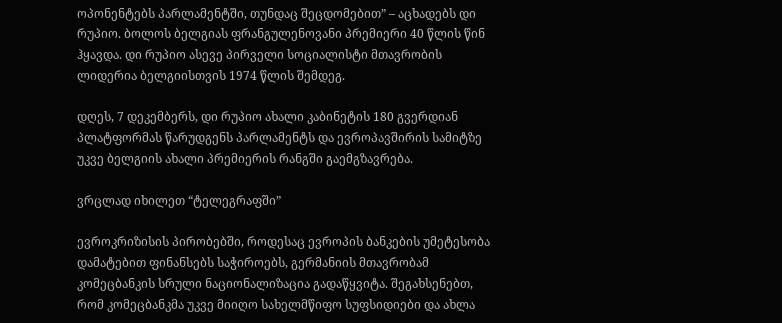ოპონენტებს პარლამენტში, თუნდაც შეცდომებით” – აცხადებს დი რუპიო. ბოლოს ბელგიას ფრანგულენოვანი პრემიერი 40 წლის წინ ჰყავდა. დი რუპიო ასევე პირველი სოციალისტი მთავრობის ლიდერია ბელგიისთვის 1974 წლის შემდეგ.

დღეს, 7 დეკემბერს, დი რუპიო ახალი კაბინეტის 180 გვერდიან პლატფორმას წარუდგენს პარლამენტს და ევროპავშირის სამიტზე უკვე ბელგიის ახალი პრემიერის რანგში გაემგზავრება.

ვრცლად იხილეთ “ტელეგრაფში”

ევროკრიზისის პირობებში, როდესაც ევროპის ბანკების უმეტესობა დამატებით ფინანსებს საჭიროებს, გერმანიის მთავრობამ კომეცბანკის სრული ნაციონალიზაცია გადაწყვიტა. შეგახსენებთ, რომ კომეცბანკმა უკვე მიიღო სახელმწიფო სუფსიდიები და ახლა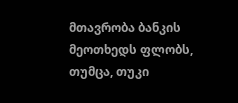მთავრობა ბანკის მეოთხედს ფლობს, თუმცა, თუკი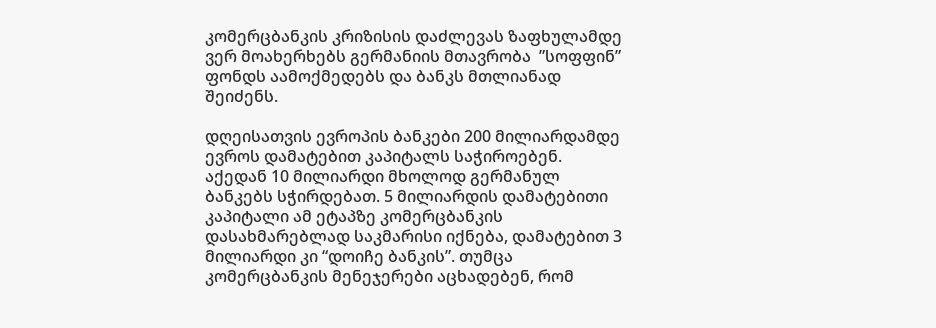კომერცბანკის კრიზისის დაძლევას ზაფხულამდე ვერ მოახერხებს გერმანიის მთავრობა  ”სოფფინ” ფონდს აამოქმედებს და ბანკს მთლიანად შეიძენს.

დღეისათვის ევროპის ბანკები 200 მილიარდამდე ევროს დამატებით კაპიტალს საჭიროებენ. აქედან 10 მილიარდი მხოლოდ გერმანულ ბანკებს სჭირდებათ. 5 მილიარდის დამატებითი კაპიტალი ამ ეტაპზე კომერცბანკის დასახმარებლად საკმარისი იქნება, დამატებით 3 მილიარდი კი “დოიჩე ბანკის”. თუმცა კომერცბანკის მენეჯერები აცხადებენ, რომ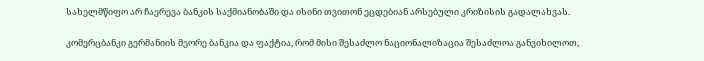სახელმწიფო არ ჩაერევა ბანკის საქმიანობაში და ისინი თვითონ ეცდებიან არსებული კრიზისის გადალახვას.

კომერცბანკი გერმანიის მეორე ბანკია და ფაქტია, რომ მისი შესაძლო ნაციონალიზაცია შესაძლოა განვიხილოთ,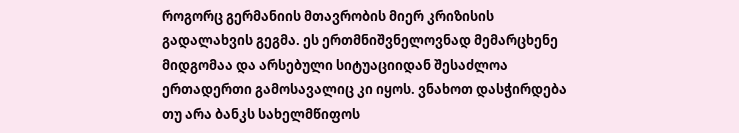როგორც გერმანიის მთავრობის მიერ კრიზისის გადალახვის გეგმა. ეს ერთმნიშვნელოვნად მემარცხენე მიდგომაა და არსებული სიტუაციიდან შესაძლოა ერთადერთი გამოსავალიც კი იყოს. ვნახოთ დასჭირდება თუ არა ბანკს სახელმწიფოს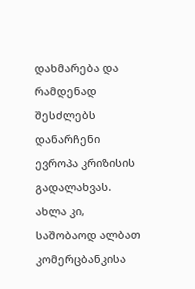დახმარება და რამდენად შესძლებს დანარჩენი ევროპა კრიზისის გადალახვას. ახლა კი, საშობაოდ ალბათ კომერცბანკისა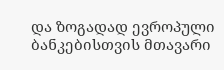და ზოგადად ევროპული ბანკებისთვის მთავარი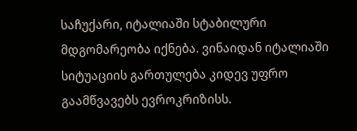საჩუქარი, იტალიაში სტაბილური მდგომარეობა იქნება. ვინაიდან იტალიაში სიტუაციის გართულება კიდევ უფრო გაამწვავებს ევროკრიზისს.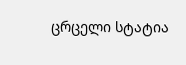ცრცელი სტატია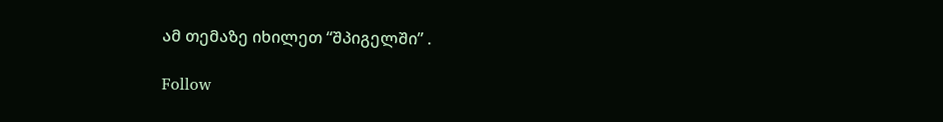ამ თემაზე იხილეთ “შპიგელში” .

Follow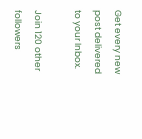Get every new post delivered to your Inbox.

Join 120 other followers